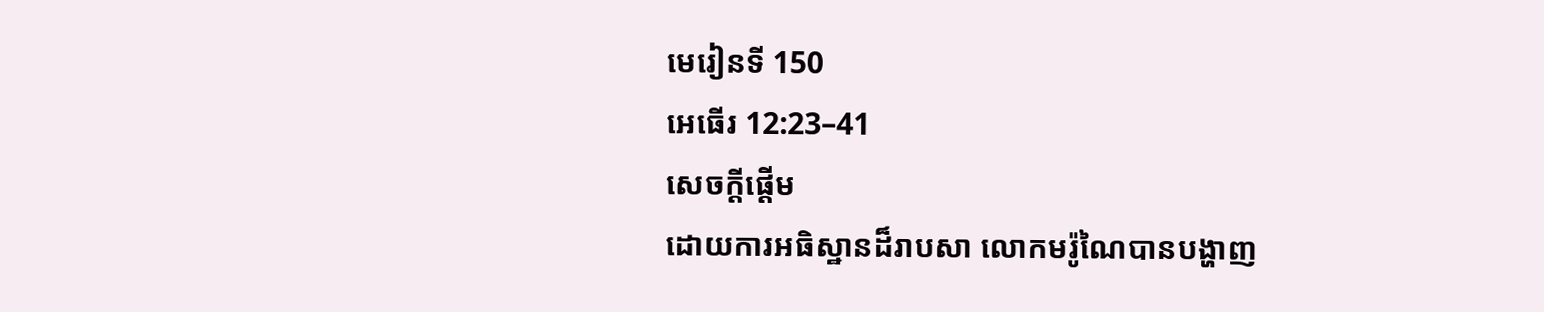មេរៀនទី 150
អេធើរ 12:23–41
សេចក្តីផ្ដើម
ដោយការអធិស្ឋានដ៏រាបសា លោកមរ៉ូណៃបានបង្ហាញ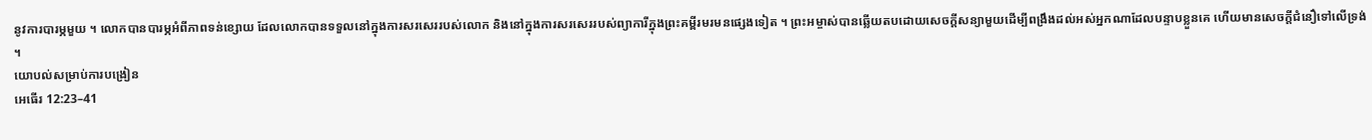នូវការបារម្ភមួយ ។ លោកបានបារម្ភអំពីភាពទន់ខ្សោយ ដែលលោកបានទទួលនៅក្នុងការសរសេររបស់លោក និងនៅក្នុងការសរសេររបស់ព្យាការីក្នុងព្រះគម្ពីរមរមនផ្សេងទៀត ។ ព្រះអម្ចាស់បានឆ្លើយតបដោយសេចក្ដីសន្យាមួយដើម្បីពង្រឹងដល់អស់អ្នកណាដែលបន្ទាបខ្លួនគេ ហើយមានសេចក្ដីជំនឿទៅលើទ្រង់ ។
យោបល់សម្រាប់ការបង្រៀន
អេធើរ 12:23–41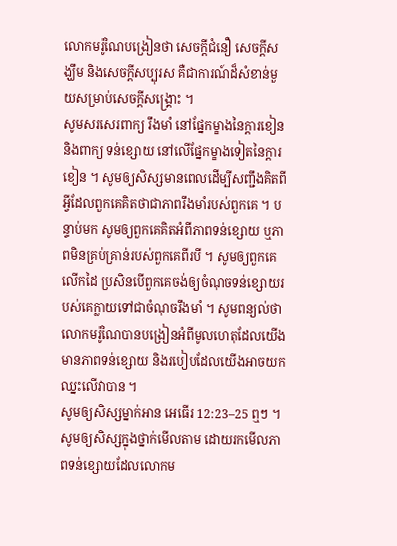លោកមរ៉ូណៃបង្រៀនថា សេចក្ដីជំនឿ សេចក្ដីសង្ឃឹម និងសេចក្ដីសប្បុរស គឺជាការណ៍ដ៏សំខាន់មួយសម្រាប់សេចក្តីសង្គ្រោះ ។
សូមសរសេរពាក្យ រឹងមាំ នៅផ្នែកម្ខាងនៃក្ដារខៀន និងពាក្យ ទន់ខ្សោយ នៅលើផ្នែកម្ខាងទៀតនៃក្ដារខៀន ។ សូមឲ្យសិស្សមានពេលដើម្បីសញ្ជឹងគិតពីអ្វីដែលពួកគេគិតថាជាភាពរឹងមាំរបស់ពួកគេ ។ បន្ទាប់មក សូមឲ្យពួកគេគិតអំពីភាពទន់ខ្សោយ ឬភាពមិនគ្រប់គ្រាន់របស់ពួកគេពីរបី ។ សូមឲ្យពួកគេលើកដៃ ប្រសិនបើពួកគេចង់ឲ្យចំណុចទន់ខ្សោយរបស់គេក្លាយទៅជាចំណុចរឹងមាំ ។ សូមពន្យល់ថា លោកមរ៉ូណៃបានបង្រៀនអំពីមូលហេតុដែលយើងមានភាពទន់ខ្សោយ និងរបៀបដែលយើងអាចយកឈ្នះលើវាបាន ។
សូមឲ្យសិស្សម្នាក់អាន អេធើរ 12:23–25 ឮៗ ។ សូមឲ្យសិស្សក្នុងថ្នាក់មើលតាម ដោយរកមើលភាពទន់ខ្សោយដែលលោកម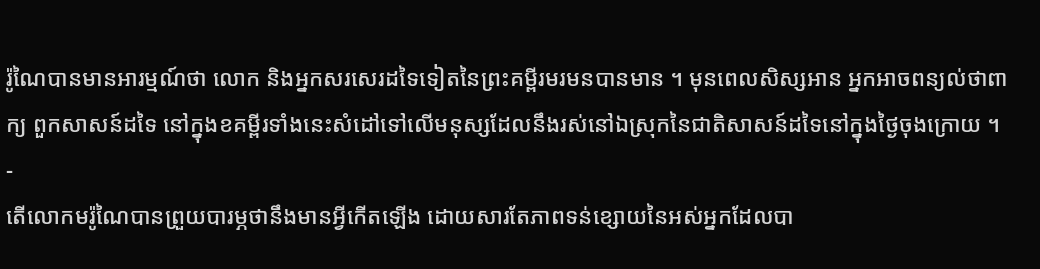រ៉ូណៃបានមានអារម្មណ៍ថា លោក និងអ្នកសរសេរដទៃទៀតនៃព្រះគម្ពីរមរមនបានមាន ។ មុនពេលសិស្សអាន អ្នកអាចពន្យល់ថាពាក្យ ពួកសាសន៍ដទៃ នៅក្នុងខគម្ពីរទាំងនេះសំដៅទៅលើមនុស្សដែលនឹងរស់នៅឯស្រុកនៃជាតិសាសន៍ដទៃនៅក្នុងថ្ងៃចុងក្រោយ ។
-
តើលោកមរ៉ូណៃបានព្រួយបារម្ភថានឹងមានអ្វីកើតឡើង ដោយសារតែភាពទន់ខ្សោយនៃអស់អ្នកដែលបា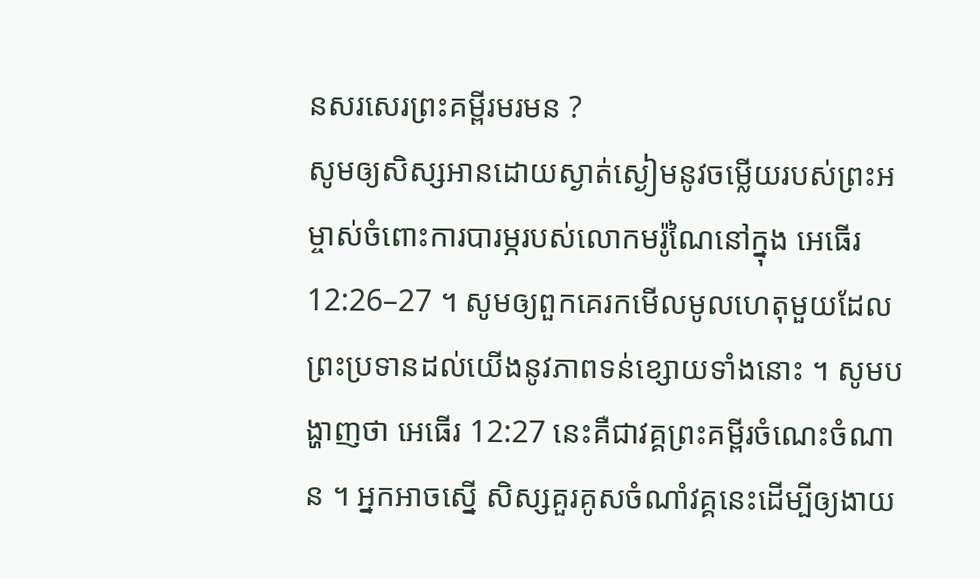នសរសេរព្រះគម្ពីរមរមន ?
សូមឲ្យសិស្សអានដោយស្ងាត់ស្ងៀមនូវចម្លើយរបស់ព្រះអម្ចាស់ចំពោះការបារម្ភរបស់លោកមរ៉ូណៃនៅក្នុង អេធើរ 12:26–27 ។ សូមឲ្យពួកគេរកមើលមូលហេតុមួយដែលព្រះប្រទានដល់យើងនូវភាពទន់ខ្សោយទាំងនោះ ។ សូមបង្ហាញថា អេធើរ 12:27 នេះគឺជាវគ្គព្រះគម្ពីរចំណេះចំណាន ។ អ្នកអាចស្នើ សិស្សគួរគូសចំណាំវគ្គនេះដើម្បីឲ្យងាយ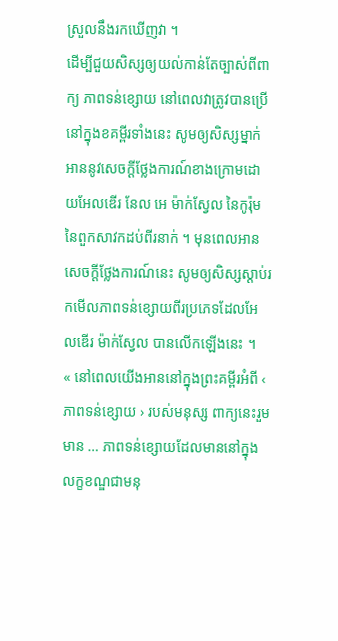ស្រួលនឹងរកឃើញវា ។
ដើម្បីជួយសិស្សឲ្យយល់កាន់តែច្បាស់ពីពាក្យ ភាពទន់ខ្សោយ នៅពេលវាត្រូវបានប្រើនៅក្នុងខគម្ពីរទាំងនេះ សូមឲ្យសិស្សម្នាក់អាននូវសេចក្ដីថ្លែងការណ៍ខាងក្រោមដោយអែលឌើរ នែល អេ ម៉ាក់ស្វែល នៃកូរ៉ុមនៃពួកសាវកដប់ពីរនាក់ ។ មុនពេលអានសេចក្ដីថ្លែងការណ៍នេះ សូមឲ្យសិស្សស្ដាប់រកមើលភាពទន់ខ្សោយពីរប្រភេទដែលអែលឌើរ ម៉ាក់ស្វែល បានលើកឡើងនេះ ។
« នៅពេលយើងអាននៅក្នុងព្រះគម្ពីរអំពី ‹ ភាពទន់ខ្សោយ › របស់មនុស្ស ពាក្យនេះរួមមាន … ភាពទន់ខ្សោយដែលមាននៅក្នុងលក្ខខណ្ឌជាមនុ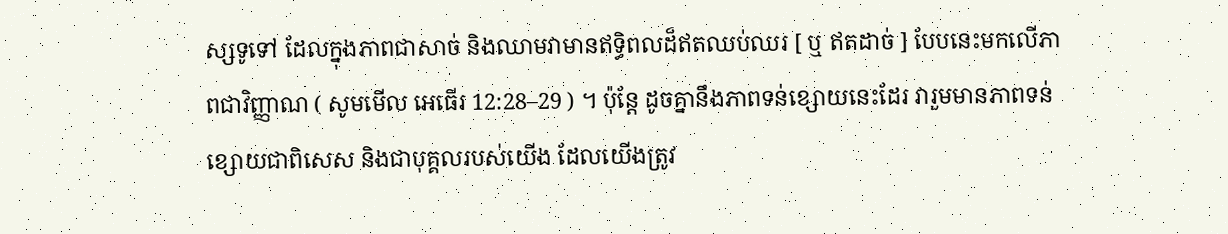ស្សទូទៅ ដែលក្នុងភាពជាសាច់ និងឈាមវាមានឥទ្ធិពលដ៏ឥតឈប់ឈរ [ ឬ ឥតដាច់ ] បែបនេះមកលើភាពជាវិញ្ញាណ ( សូមមើល អេធើរ 12:28–29 ) ។ ប៉ុន្ដែ ដូចគ្នានឹងភាពទន់ខ្សោយនេះដែរ វារួមមានភាពទន់ខ្សោយជាពិសេស និងជាបុគ្គលរបស់យើង ដែលយើងត្រូវ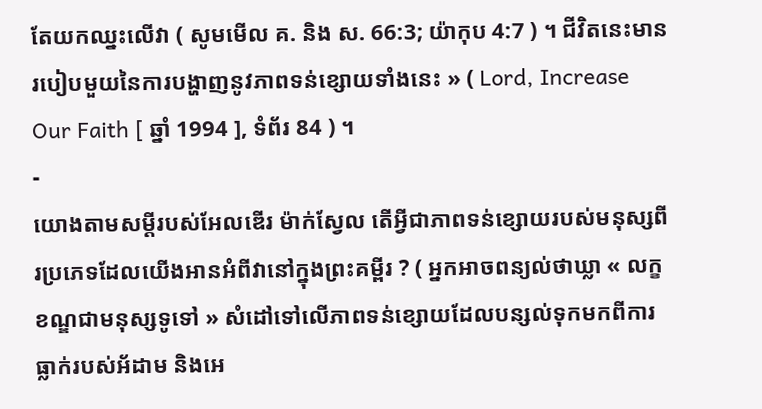តែយកឈ្នះលើវា ( សូមមើល គ. និង ស. 66:3; យ៉ាកុប 4:7 ) ។ ជីវិតនេះមានរបៀបមួយនៃការបង្ហាញនូវភាពទន់ខ្សោយទាំងនេះ » ( Lord, Increase Our Faith [ ឆ្នាំ 1994 ], ទំព័រ 84 ) ។
-
យោងតាមសម្ដីរបស់អែលឌើរ ម៉ាក់ស្វែល តើអ្វីជាភាពទន់ខ្សោយរបស់មនុស្សពីរប្រភេទដែលយើងអានអំពីវានៅក្នុងព្រះគម្ពីរ ? ( អ្នកអាចពន្យល់ថាឃ្លា « លក្ខខណ្ឌជាមនុស្សទូទៅ » សំដៅទៅលើភាពទន់ខ្សោយដែលបន្សល់ទុកមកពីការធ្លាក់របស់អ័ដាម និងអេ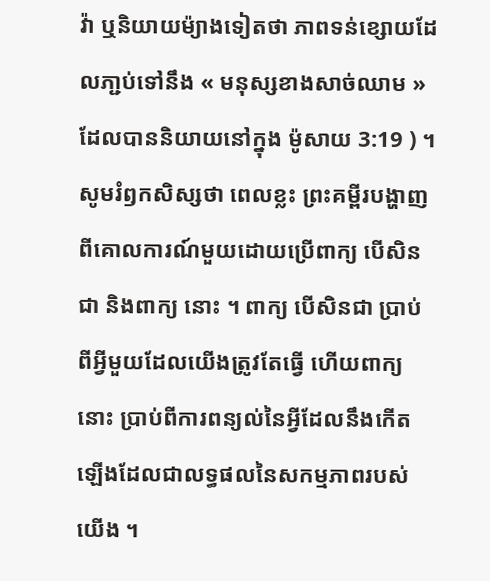វ៉ា ឬនិយាយម៉្យាងទៀតថា ភាពទន់ខ្សោយដែលភា្ជប់ទៅនឹង « មនុស្សខាងសាច់ឈាម » ដែលបាននិយាយនៅក្នុង ម៉ូសាយ 3:19 ) ។
សូមរំឭកសិស្សថា ពេលខ្លះ ព្រះគម្ពីរបង្ហាញពីគោលការណ៍មួយដោយប្រើពាក្យ បើសិនជា និងពាក្យ នោះ ។ ពាក្យ បើសិនជា ប្រាប់ពីអ្វីមួយដែលយើងត្រូវតែធ្វើ ហើយពាក្យ នោះ ប្រាប់ពីការពន្យល់នៃអ្វីដែលនឹងកើតឡើងដែលជាលទ្ធផលនៃសកម្មភាពរបស់យើង ។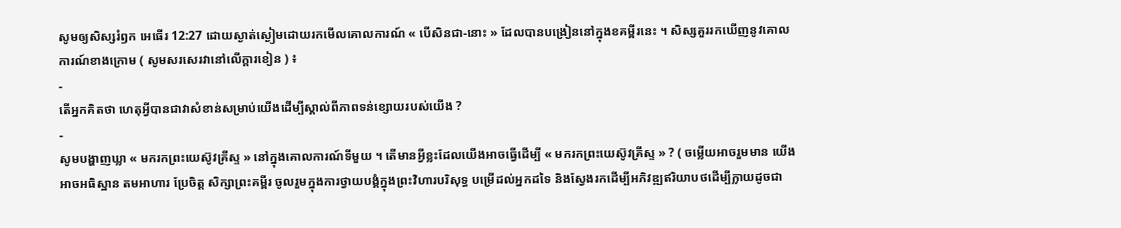សូមឲ្យសិស្សរំឭក អេធើរ 12:27 ដោយស្ងាត់ស្ងៀមដោយរកមើលគោលការណ៍ « បើសិនជា-នោះ » ដែលបានបង្រៀននៅក្នុងខគម្ពីរនេះ ។ សិស្សគួររកឃើញនូវគោលការណ៍ខាងក្រោម ( សូមសរសេរវានៅលើក្ដារខៀន ) ៖
-
តើអ្នកគិតថា ហេតុអ្វីបានជាវាសំខាន់សម្រាប់យើងដើម្បីស្គាល់ពីភាពទន់ខ្សោយរបស់យើង ?
-
សូមបង្ហាញឃ្លា « មករកព្រះយេស៊ូវគ្រីស្ទ » នៅក្នុងគោលការណ៍ទីមួយ ។ តើមានអ្វីខ្លះដែលយើងអាចធ្វើដើម្បី « មករកព្រះយេស៊ូវគ្រីស្ទ » ? ( ចម្លើយអាចរួមមាន យើងអាចអធិស្ឋាន តមអាហារ ប្រែចិត្ត សិក្សាព្រះគម្ពីរ ចូលរួមក្នុងការថ្វាយបង្គំក្នុងព្រះវិហារបរិសុទ្ធ បម្រើដល់អ្នកដទៃ និងស្វែងរកដើម្បីអភិវឌ្ឍឥរិយាបថដើម្បីក្លាយដូចជា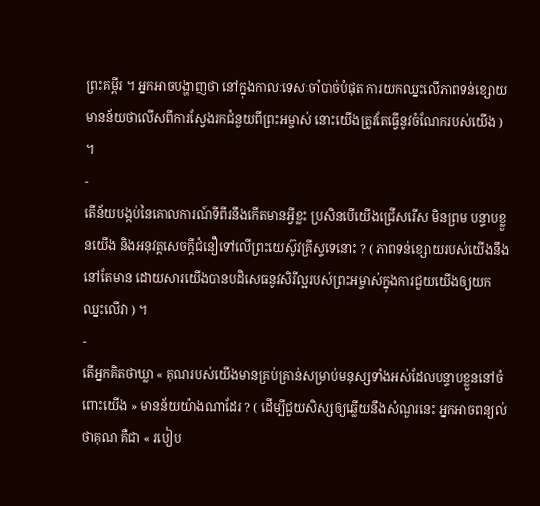ព្រះគម្ពីរ ។ អ្នកអាចបង្ហាញថា នៅក្នុងកាលៈទេសៈចាំបាច់បំផុត ការយកឈ្នះលើភាពទន់ខ្សោយ មានន័យថាលើសពីការស្វែងរកជំនួយពីព្រះអម្ចាស់ នោះយើងត្រូវតែធ្វើនូវចំណែករបស់យើង ) ។
-
តើន័យបង្កប់នៃគោលការណ៍ទីពីរនឹងកើតមានអ្វីខ្លះ ប្រសិនបើយើងជ្រើសរើស មិនព្រម បន្ទាបខ្លួនយើង និងអនុវត្តសេចក្ដីជំនឿទៅលើព្រះយេស៊ូវគ្រីស្ទទេនោះ ? ( ភាពទន់ខ្សោយរបស់យើងនឹងនៅតែមាន ដោយសារយើងបានបដិសេធនូវសិរីល្អរបស់ព្រះអម្ចាស់ក្នុងការជួយយើងឲ្យយកឈ្នះលើវា ) ។
-
តើអ្នកគិតថាឃ្លា « គុណរបស់យើងមានគ្រប់គ្រាន់សម្រាប់មនុស្សទាំងអស់ដែលបន្ទាបខ្លួននៅចំពោះយើង » មានន័យយ៉ាងណាដែរ ? ( ដើម្បីជួយសិស្សឲ្យឆ្លើយនឹងសំណួរនេះ អ្នកអាចពន្យល់ថាគុណ គឺជា « របៀប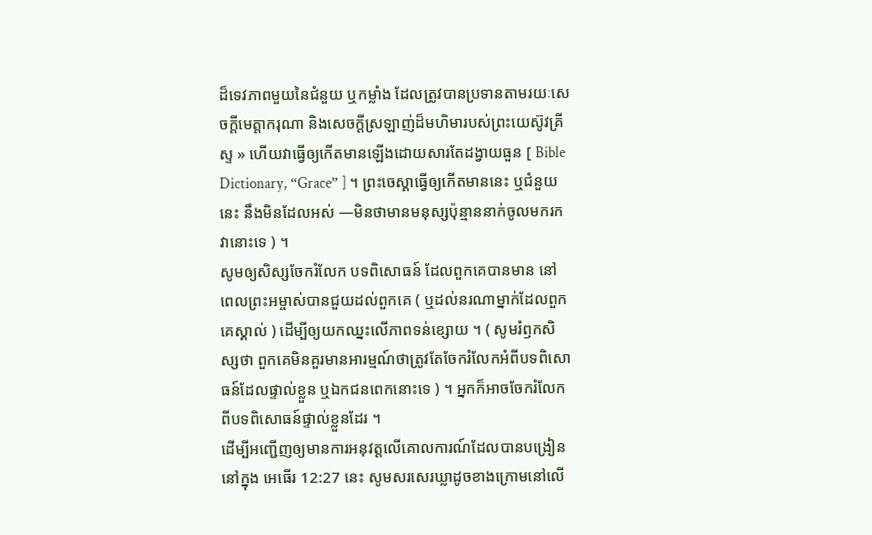ដ៏ទេវភាពមួយនៃជំនួយ ឬកម្លាំង ដែលត្រូវបានប្រទានតាមរយៈសេចក្ដីមេត្តាករុណា និងសេចក្ដីស្រឡាញ់ដ៏មហិមារបស់ព្រះយេស៊ូវគ្រីស្ទ » ហើយវាធ្វើឲ្យកើតមានឡើងដោយសារតែដង្វាយធួន [ Bible Dictionary, “Grace” ] ។ ព្រះចេស្ដាធ្វើឲ្យកើតមាននេះ ឬជំនួយនេះ នឹងមិនដែលអស់ —មិនថាមានមនុស្សប៉ុន្មាននាក់ចូលមករកវានោះទេ ) ។
សូមឲ្យសិស្សចែករំលែក បទពិសោធន៍ ដែលពួកគេបានមាន នៅពេលព្រះអម្ចាស់បានជួយដល់ពួកគេ ( ឬដល់នរណាម្នាក់ដែលពួកគេស្គាល់ ) ដើម្បីឲ្យយកឈ្នះលើភាពទន់ខ្សោយ ។ ( សូមរំឭកសិស្សថា ពួកគេមិនគួរមានអារម្មណ៍ថាត្រូវតែចែករំលែកអំពីបទពិសោធន៍ដែលផ្ទាល់ខ្លួន ឬឯកជនពេកនោះទេ ) ។ អ្នកក៏អាចចែករំលែកពីបទពិសោធន៍ផ្ទាល់ខ្លួនដែរ ។
ដើម្បីអញ្ជើញឲ្យមានការអនុវត្តលើគោលការណ៍ដែលបានបង្រៀននៅក្នុង អេធើរ 12:27 នេះ សូមសរសេរឃ្លាដូចខាងក្រោមនៅលើ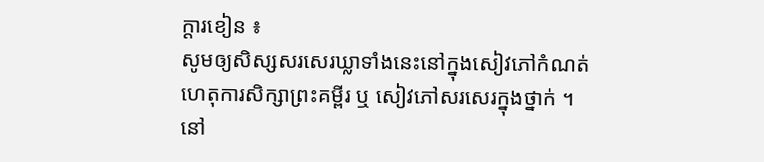ក្ដារខៀន ៖
សូមឲ្យសិស្សសរសេរឃ្លាទាំងនេះនៅក្នុងសៀវភៅកំណត់ហេតុការសិក្សាព្រះគម្ពីរ ឬ សៀវភៅសរសេរក្នុងថ្នាក់ ។ នៅ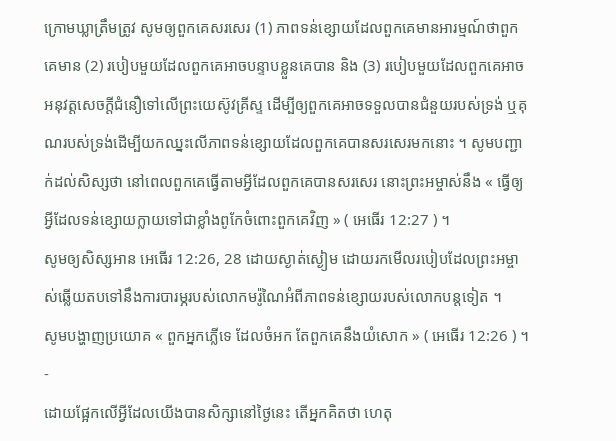ក្រោមឃ្លាត្រឹមត្រូវ សូមឲ្យពួកគេសរសេរ (1) ភាពទន់ខ្សោយដែលពួកគេមានអារម្មណ៍ថាពួកគេមាន (2) របៀបមួយដែលពួកគេអាចបន្ទាបខ្លួនគេបាន និង (3) របៀបមួយដែលពួកគេអាចអនុវត្តសេចក្ដីជំនឿទៅលើព្រះយេស៊ូវគ្រីស្ទ ដើម្បីឲ្យពួកគេអាចទទួលបានជំនួយរបស់ទ្រង់ ឬគុណរបស់ទ្រង់ដើម្បីយកឈ្នះលើភាពទន់ខ្សោយដែលពួកគេបានសរសេរមកនោះ ។ សូមបញ្ជាក់ដល់សិស្សថា នៅពេលពួកគេធ្វើតាមអ្វីដែលពួកគេបានសរសេរ នោះព្រះអម្ចាស់នឹង « ធ្វើឲ្យអ្វីដែលទន់ខ្សោយក្លាយទៅជាខ្លាំងពូកែចំពោះពួកគេវិញ » ( អេធើរ 12:27 ) ។
សូមឲ្យសិស្សអាន អេធើរ 12:26, 28 ដោយស្ងាត់ស្ងៀម ដោយរកមើលរបៀបដែលព្រះអម្ចាស់ឆ្លើយតបទៅនឹងការបារម្ភរបស់លោកមរ៉ូណៃអំពីភាពទន់ខ្សោយរបស់លោកបន្ដទៀត ។
សូមបង្ហាញប្រយោគ « ពួកអ្នកភ្លើទេ ដែលចំអក តែពួកគេនឹងយំសោក » ( អេធើរ 12:26 ) ។
-
ដោយផ្អែកលើអ្វីដែលយើងបានសិក្សានៅថ្ងៃនេះ តើអ្នកគិតថា ហេតុ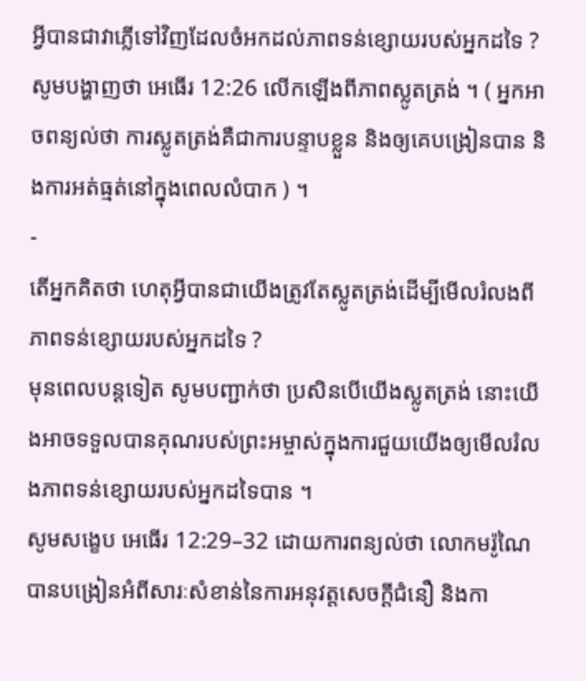អ្វីបានជាវាភ្លើទៅវិញដែលចំអកដល់ភាពទន់ខ្សោយរបស់អ្នកដទៃ ?
សូមបង្ហាញថា អេធើរ 12:26 លើកឡើងពីភាពស្លូតត្រង់ ។ ( អ្នកអាចពន្យល់ថា ការស្លូតត្រង់គឺជាការបន្ទាបខ្លួន និងឲ្យគេបង្រៀនបាន និងការអត់ធ្មត់នៅក្នុងពេលលំបាក ) ។
-
តើអ្នកគិតថា ហេតុអ្វីបានជាយើងត្រូវតែស្លូតត្រង់ដើម្បីមើលរំលងពីភាពទន់ខ្សោយរបស់អ្នកដទៃ ?
មុនពេលបន្ដទៀត សូមបញ្ជាក់ថា ប្រសិនបើយើងស្លូតត្រង់ នោះយើងអាចទទួលបានគុណរបស់ព្រះអម្ចាស់ក្នុងការជួយយើងឲ្យមើលរំលងភាពទន់ខ្សោយរបស់អ្នកដទៃបាន ។
សូមសង្ខេប អេធើរ 12:29–32 ដោយការពន្យល់ថា លោកមរ៉ូណៃបានបង្រៀនអំពីសារៈសំខាន់នៃការអនុវត្តសេចក្ដីជំនឿ និងកា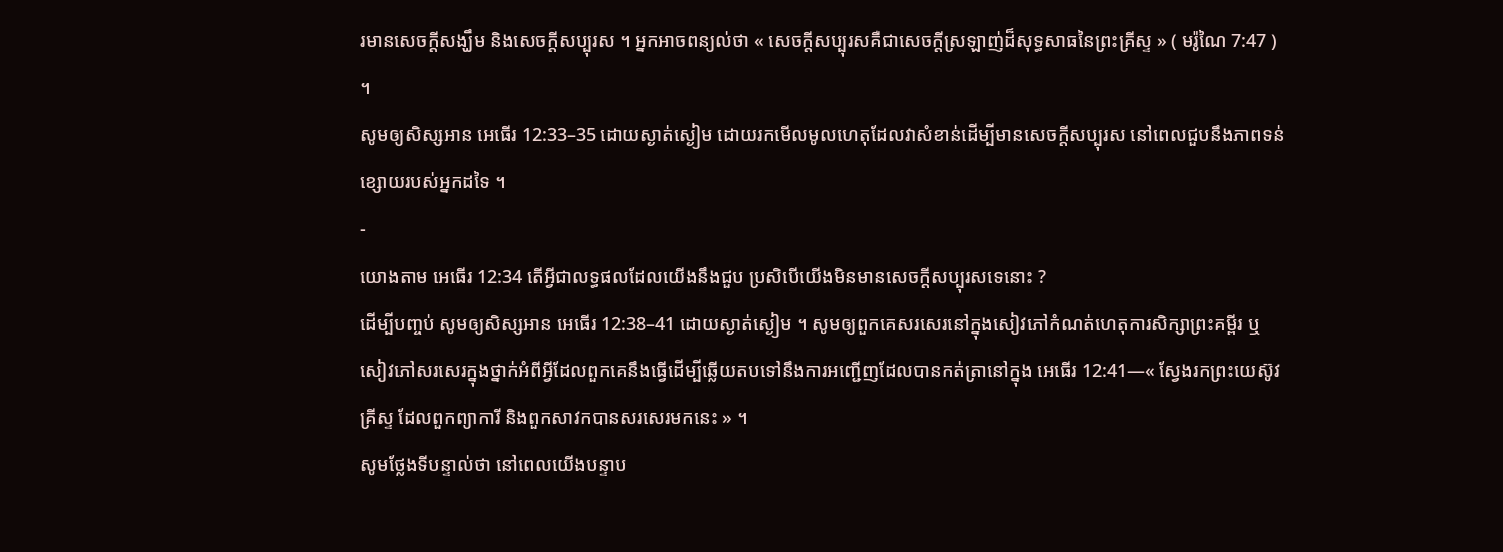រមានសេចក្ដីសង្ឃឹម និងសេចក្ដីសប្បុរស ។ អ្នកអាចពន្យល់ថា « សេចក្ដីសប្បុរសគឺជាសេចក្ដីស្រឡាញ់ដ៏សុទ្ធសាធនៃព្រះគ្រីស្ទ » ( មរ៉ូណៃ 7:47 ) ។
សូមឲ្យសិស្សអាន អេធើរ 12:33–35 ដោយស្ងាត់ស្ងៀម ដោយរកមើលមូលហេតុដែលវាសំខាន់ដើម្បីមានសេចក្ដីសប្បុរស នៅពេលជួបនឹងភាពទន់ខ្សោយរបស់អ្នកដទៃ ។
-
យោងតាម អេធើរ 12:34 តើអ្វីជាលទ្ធផលដែលយើងនឹងជួប ប្រសិបើយើងមិនមានសេចក្ដីសប្បុរសទេនោះ ?
ដើម្បីបញ្ចប់ សូមឲ្យសិស្សអាន អេធើរ 12:38–41 ដោយស្ងាត់ស្ងៀម ។ សូមឲ្យពួកគេសរសេរនៅក្នុងសៀវភៅកំណត់ហេតុការសិក្សាព្រះគម្ពីរ ឬ សៀវភៅសរសេរក្នុងថ្នាក់អំពីអ្វីដែលពួកគេនឹងធ្វើដើម្បីឆ្លើយតបទៅនឹងការអញ្ជើញដែលបានកត់ត្រានៅក្នុង អេធើរ 12:41—« ស្វែងរកព្រះយេស៊ូវគ្រីស្ទ ដែលពួកព្យាការី និងពួកសាវកបានសរសេរមកនេះ » ។
សូមថ្លែងទីបន្ទាល់ថា នៅពេលយើងបន្ទាប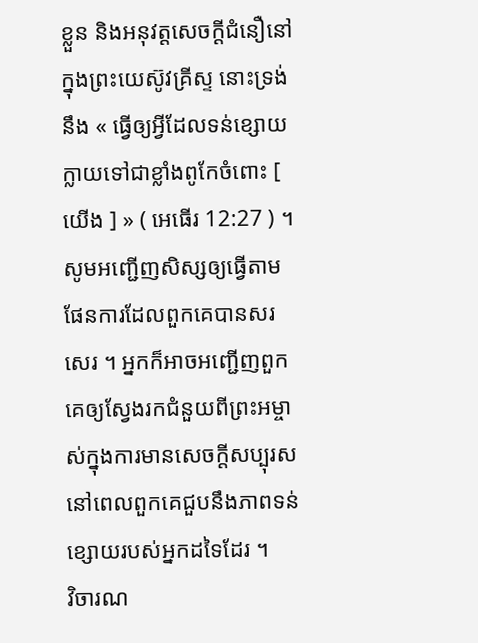ខ្លួន និងអនុវត្តសេចក្ដីជំនឿនៅក្នុងព្រះយេស៊ូវគ្រីស្ទ នោះទ្រង់នឹង « ធ្វើឲ្យអ្វីដែលទន់ខ្សោយក្លាយទៅជាខ្លាំងពូកែចំពោះ [ យើង ] » ( អេធើរ 12:27 ) ។ សូមអញ្ជើញសិស្សឲ្យធ្វើតាមផែនការដែលពួកគេបានសរសេរ ។ អ្នកក៏អាចអញ្ជើញពួកគេឲ្យស្វែងរកជំនួយពីព្រះអម្ចាស់ក្នុងការមានសេចក្ដីសប្បុរស នៅពេលពួកគេជួបនឹងភាពទន់ខ្សោយរបស់អ្នកដទៃដែរ ។
វិចារណ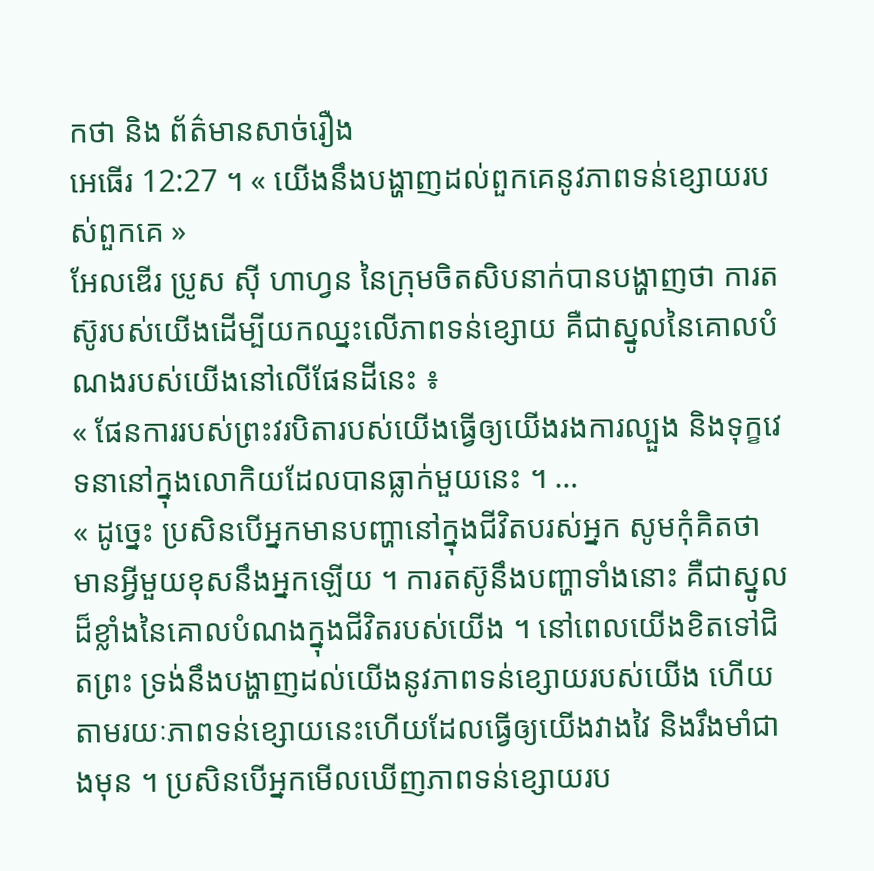កថា និង ព័ត៌មានសាច់រឿង
អេធើរ 12:27 ។ « យើងនឹងបង្ហាញដល់ពួកគេនូវភាពទន់ខ្សោយរបស់ពួកគេ »
អែលឌើរ ប្រូស ស៊ី ហាហ្វន នៃក្រុមចិតសិបនាក់បានបង្ហាញថា ការតស៊ូរបស់យើងដើម្បីយកឈ្នះលើភាពទន់ខ្សោយ គឺជាស្នូលនៃគោលបំណងរបស់យើងនៅលើផែនដីនេះ ៖
« ផែនការរបស់ព្រះវរបិតារបស់យើងធ្វើឲ្យយើងរងការល្បួង និងទុក្ខវេទនានៅក្នុងលោកិយដែលបានធ្លាក់មួយនេះ ។ …
« ដូច្នេះ ប្រសិនបើអ្នកមានបញ្ហានៅក្នុងជីវិតបរស់អ្នក សូមកុំគិតថា មានអ្វីមួយខុសនឹងអ្នកឡើយ ។ ការតស៊ូនឹងបញ្ហាទាំងនោះ គឺជាស្នូលដ៏ខ្លាំងនៃគោលបំណងក្នុងជីវិតរបស់យើង ។ នៅពេលយើងខិតទៅជិតព្រះ ទ្រង់នឹងបង្ហាញដល់យើងនូវភាពទន់ខ្សោយរបស់យើង ហើយតាមរយៈភាពទន់ខ្សោយនេះហើយដែលធ្វើឲ្យយើងវាងវៃ និងរឹងមាំជាងមុន ។ ប្រសិនបើអ្នកមើលឃើញភាពទន់ខ្សោយរប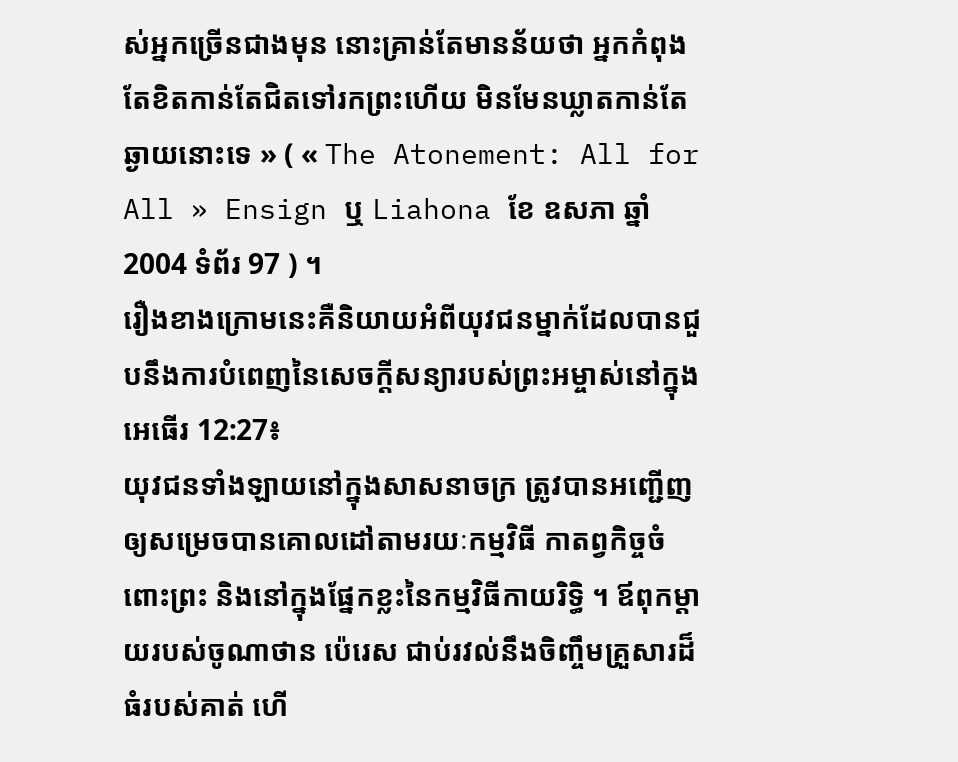ស់អ្នកច្រើនជាងមុន នោះគ្រាន់តែមានន័យថា អ្នកកំពុងតែខិតកាន់តែជិតទៅរកព្រះហើយ មិនមែនឃ្លាតកាន់តែឆ្ងាយនោះទេ » ( « The Atonement: All for All » Ensign ឬ Liahona ខែ ឧសភា ឆ្នាំ 2004 ទំព័រ 97 ) ។
រឿងខាងក្រោមនេះគឺនិយាយអំពីយុវជនម្នាក់ដែលបានជួបនឹងការបំពេញនៃសេចក្ដីសន្យារបស់ព្រះអម្ចាស់នៅក្នុង អេធើរ 12:27៖
យុវជនទាំងឡាយនៅក្នុងសាសនាចក្រ ត្រូវបានអញ្ជើញឲ្យសម្រេចបានគោលដៅតាមរយៈកម្មវិធី កាតព្វកិច្ចចំពោះព្រះ និងនៅក្នុងផ្នែកខ្លះនៃកម្មវិធីកាយរិទ្ធិ ។ ឪពុកម្ដាយរបស់ចូណាថាន ប៉េរេស ជាប់រវល់នឹងចិញ្ចឹមគ្រួសារដ៏ធំរបស់គាត់ ហើ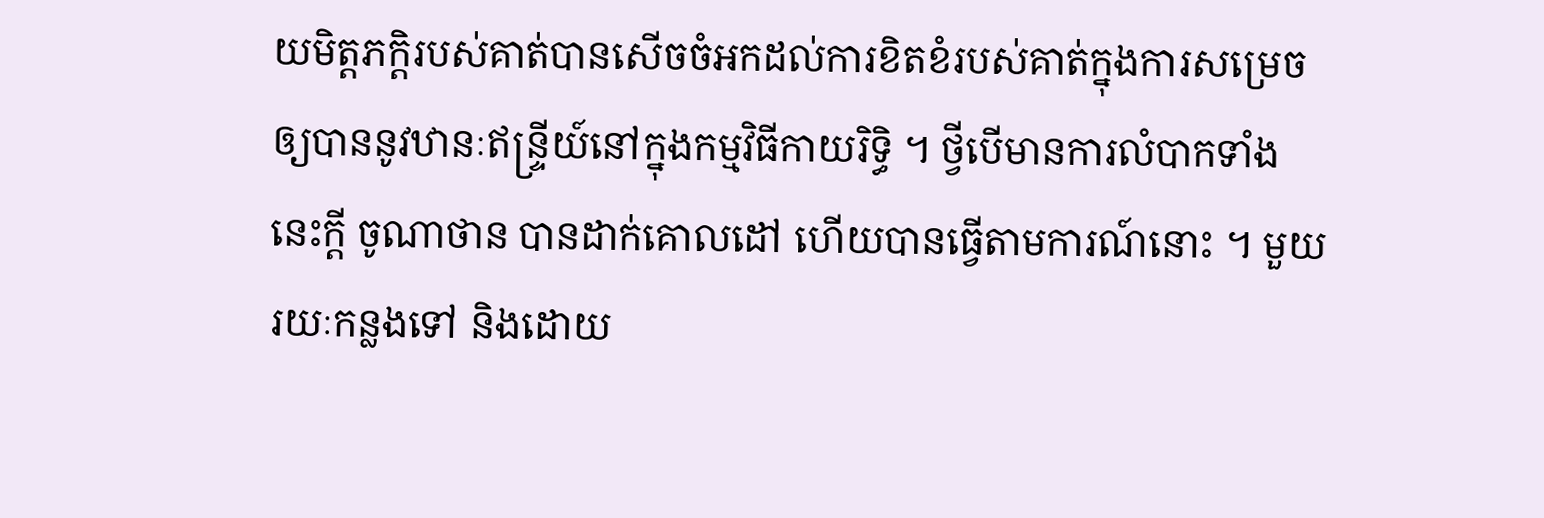យមិត្តភក្ដិរបស់គាត់បានសើចចំអកដល់ការខិតខំរបស់គាត់ក្នុងការសម្រេចឲ្យបាននូវឋានៈឥន្រ្ទីយ៍នៅក្នុងកម្មវិធីកាយរិទ្ធិ ។ ថ្វីបើមានការលំបាកទាំងនេះក្ដី ចូណាថាន បានដាក់គោលដៅ ហើយបានធ្វើតាមការណ៍នោះ ។ មួយរយៈកន្លងទៅ និងដោយ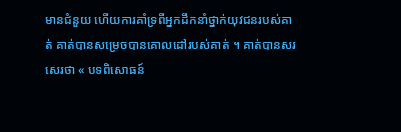មានជំនួយ ហើយការគាំទ្រពីអ្នកដឹកនាំថ្នាក់យុវជនរបស់គាត់ គាត់បានសម្រេចបានគោលដៅរបស់គាត់ ។ គាត់បានសរសេរថា « បទពិសោធន៍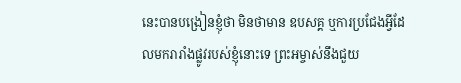នេះបានបង្រៀនខ្ញុំថា មិនថាមាន ឧបសគ្គ ឬការប្រជែងអ្វីដែលមករារាំងផ្លូវរបស់ខ្ញុំនោះទេ ព្រះអម្ចាស់នឹងជួយ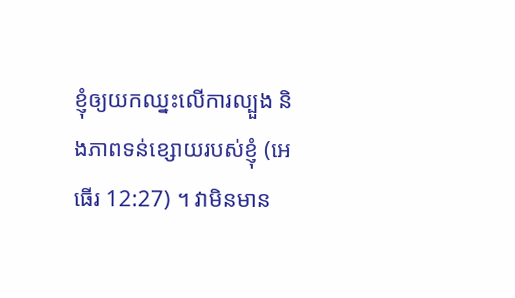ខ្ញុំឲ្យយកឈ្នះលើការល្បួង និងភាពទន់ខ្សោយរបស់ខ្ញុំ (អេធើរ 12:27) ។ វាមិនមាន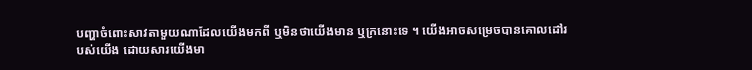បញ្ហាចំពោះសាវតាមួយណាដែលយើងមកពី ឬមិនថាយើងមាន ឬក្រនោះទេ ។ យើងអាចសម្រេចបានគោលដៅរបស់យើង ដោយសារយើងមា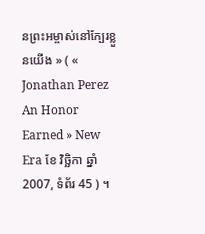នព្រះអម្ចាស់នៅក្បែរខ្លួនយើង » ( « Jonathan Perez An Honor Earned » New Era ខែ វិច្ឆិកា ឆ្នាំ 2007, ទំព័រ 45 ) ។